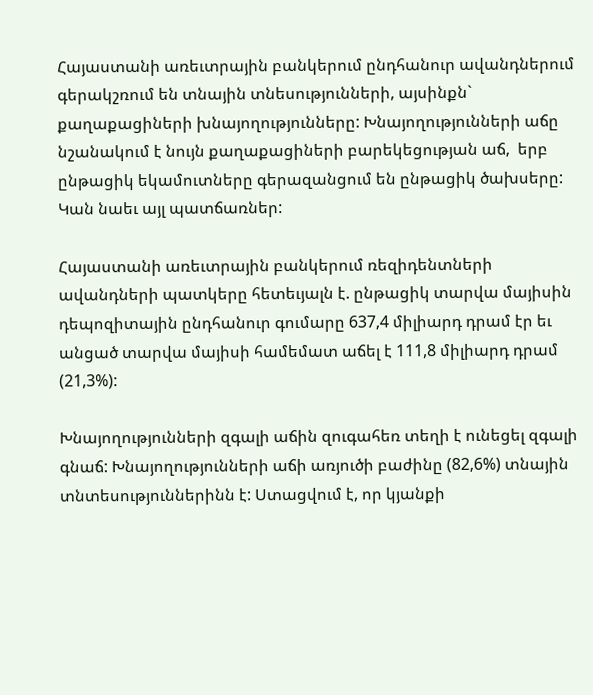Հայաստանի առեւտրային բանկերում ընդհանուր ավանդներում գերակշռում են տնային տնեսությունների, այսինքն` քաղաքացիների խնայողությունները: Խնայողությունների աճը նշանակում է նույն քաղաքացիների բարեկեցության աճ,  երբ ընթացիկ եկամուտները գերազանցում են ընթացիկ ծախսերը: Կան նաեւ այլ պատճառներ:

Հայաստանի առեւտրային բանկերում ռեզիդենտների ավանդների պատկերը հետեւյալն է. ընթացիկ տարվա մայիսին դեպոզիտային ընդհանուր գումարը 637,4 միլիարդ դրամ էր եւ անցած տարվա մայիսի համեմատ աճել է 111,8 միլիարդ դրամ (21,3%):

Խնայողությունների զգալի աճին զուգահեռ տեղի է ունեցել զգալի գնաճ: Խնայողությունների աճի առյուծի բաժինը (82,6%) տնային տնտեսություններինն է: Ստացվում է, որ կյանքի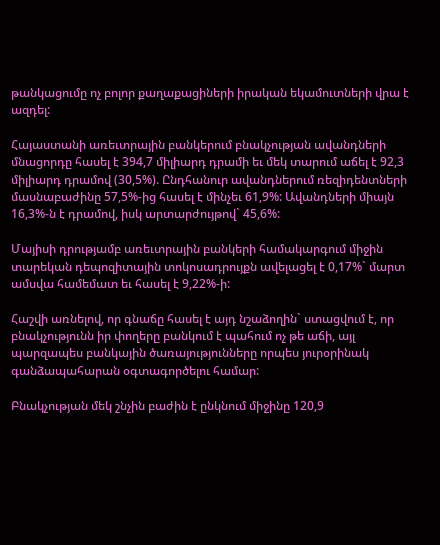թանկացումը ոչ բոլոր քաղաքացիների իրական եկամուտների վրա է ազդել:

Հայաստանի առեւտրային բանկերում բնակչության ավանդների մնացորդը հասել է 394,7 միլիարդ դրամի եւ մեկ տարում աճել է 92,3 միլիարդ դրամով (30,5%). Ընդհանուր ավանդներում ռեզիդենտների մասնաբաժինը 57,5%-ից հասել է մինչեւ 61,9%: Ավանդների միայն 16,3%-ն է դրամով, իսկ արտարժույթով` 45,6%:

Մայիսի դրությամբ առեւտրային բանկերի համակարգում միջին տարեկան դեպոզիտային տոկոսադրույքն ավելացել է 0,17%` մարտ ամսվա համեմատ եւ հասել է 9,22%-ի:

Հաշվի առնելով, որ գնաճը հասել է այդ նշաձողին` ստացվում է, որ բնակչությունն իր փողերը բանկում է պահում ոչ թե աճի, այլ պարզապես բանկային ծառայությունները որպես յուրօրինակ գանձապահարան օգտագործելու համար:

Բնակչության մեկ շնչին բաժին է ընկնում միջինը 120,9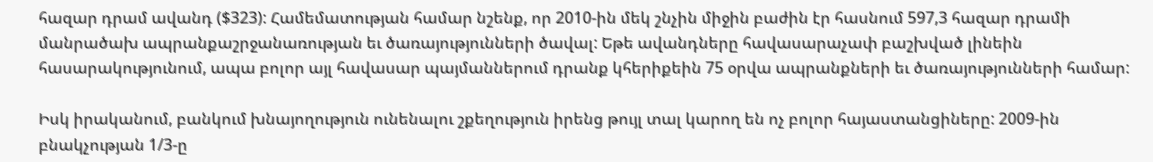հազար դրամ ավանդ ($323): Համեմատության համար նշենք, որ 2010-ին մեկ շնչին միջին բաժին էր հասնում 597,3 հազար դրամի մանրածախ ապրանքաշրջանառության եւ ծառայությունների ծավալ: Եթե ավանդները հավասարաչափ բաշխված լինեին հասարակությունում, ապա բոլոր այլ հավասար պայմաններում դրանք կհերիքեին 75 օրվա ապրանքների եւ ծառայությունների համար:

Իսկ իրականում, բանկում խնայողություն ունենալու շքեղություն իրենց թույլ տալ կարող են ոչ բոլոր հայաստանցիները: 2009-ին բնակչության 1/3-ը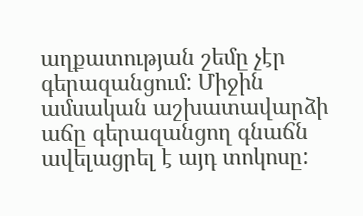աղքատության շեմը չէր գերազանցում: Միջին ամսական աշխատավարձի աճը գերազանցող գնաճն ավելացրել է այդ տոկոսը: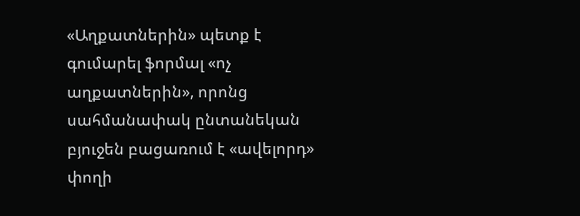«Աղքատներին» պետք է գումարել ֆորմալ «ոչ աղքատներին», որոնց սահմանափակ ընտանեկան բյուջեն բացառում է «ավելորդ» փողի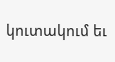կուտակում եւ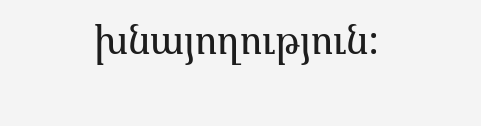խնայողություն: